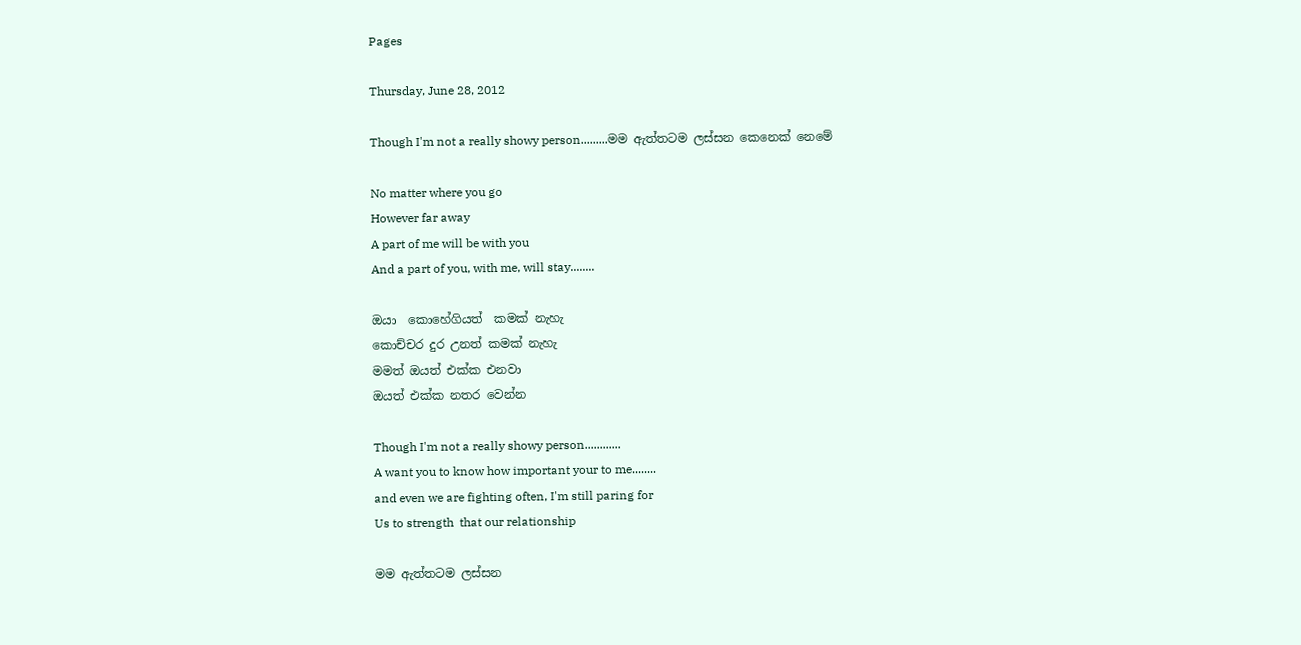Pages

Thursday, June 28, 2012

Though I'm not a really showy person.........මම ඇත්තටම ලස්සන කෙනෙක් නෙමේ

No matter where you go
However far away
A part of me will be with you
And a part of you, with me, will stay........

ඔයා  කොහේගියත්  කමක් නැහැ
කොච්චර දුර උනත් කමක් නැහැ
මමත් ඔයත් එක්ක එනවා
ඔයත් එක්ක නතර වෙන්න

Though I'm not a really showy person............
A want you to know how important your to me........
and even we are fighting often, I'm still paring for
Us to strength  that our relationship

මම ඇත්තටම ලස්සන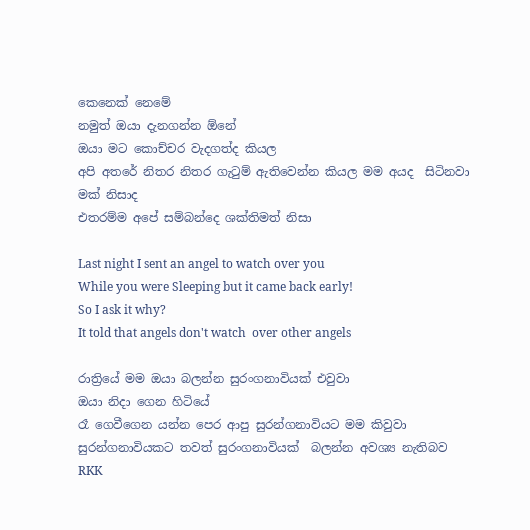කෙනෙක් නෙමේ
නමුත් ඔයා දැනගන්න ඕනේ
ඔයා මට කොච්චර වැදගත්ද කියල
අපි අතරේ නිතර නිතර ගැටුම් ඇතිවෙන්න කියල මම අයද  සිටිනවා
මක් නිසාද
එතරම්ම අපේ සම්බන්දෙ ශක්තිමත් නිසා

Last night I sent an angel to watch over you
While you were Sleeping but it came back early!
So I ask it why?
It told that angels don't watch  over other angels

රාත්‍රියේ මම ඔයා බලන්න සුරංගනාවියක් එවුවා
ඔයා නිදා ගෙන හිටියේ
රෑ ගෙවීගෙන යන්න පෙර ආපු සුරන්ගනාවියට මම කිවුවා
සුරන්ගනාවියකට තවත් සුරංගනාවියක්  බලන්න අවශ්‍ය නැතිබව
RKK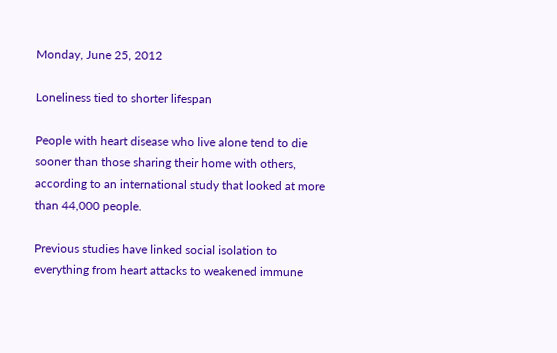Monday, June 25, 2012

Loneliness tied to shorter lifespan

People with heart disease who live alone tend to die sooner than those sharing their home with others, according to an international study that looked at more than 44,000 people.

Previous studies have linked social isolation to everything from heart attacks to weakened immune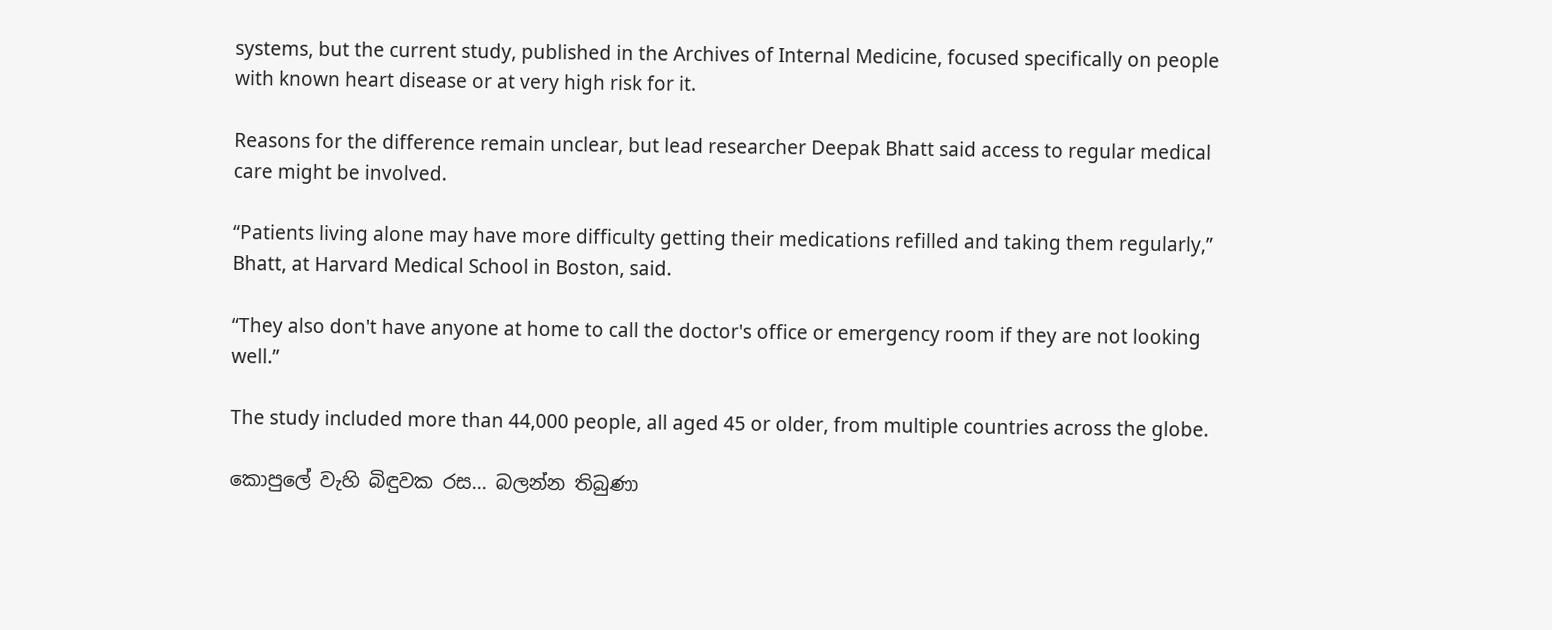systems, but the current study, published in the Archives of Internal Medicine, focused specifically on people with known heart disease or at very high risk for it.

Reasons for the difference remain unclear, but lead researcher Deepak Bhatt said access to regular medical care might be involved.

“Patients living alone may have more difficulty getting their medications refilled and taking them regularly,” Bhatt, at Harvard Medical School in Boston, said.

“They also don't have anyone at home to call the doctor's office or emergency room if they are not looking well.”

The study included more than 44,000 people, all aged 45 or older, from multiple countries across the globe.

කොපුලේ වැහි බිඳුවක රස... බලන්න තිබුණා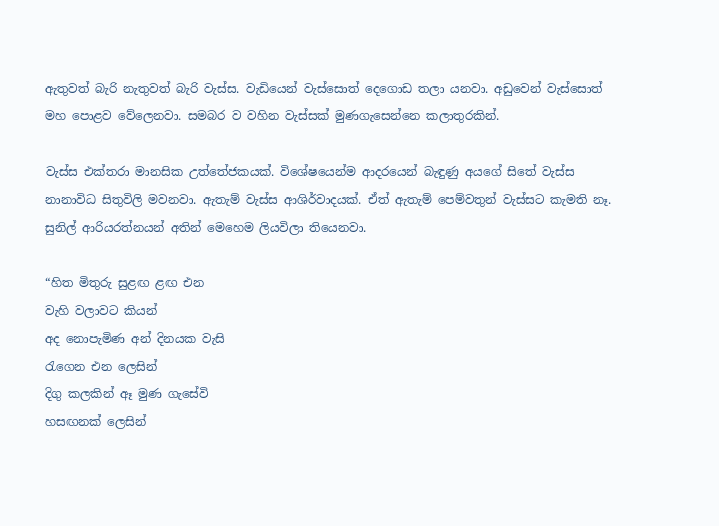ඇතුවත් බැරි නැතුවත් බැරි වැස්ස. වැඩියෙන් වැස්සොත් දෙගොඩ තලා යනවා. අඩුවෙන් වැස්සොත් මහ පොළව වේලෙනවා. සමබර ව වහින වැස්සක් මුණගැසෙන්නෙ කලාතුරකින්.

වැස්ස එක්තරා මානසික උත්තේජකයක්. විශේෂයෙන්ම ආදරයෙන් බැඳුණු අයගේ සිතේ වැස්ස නානාවිධ සිතුවිලි මවනවා. ඇතැම් වැස්ස ආශිර්වාදයක්. ඒත් ඇතැම් පෙම්වතුන් වැස්සට කැමති නෑ. සුනිල් ආරියරත්නයන් අතින් මෙහෙම ලියවිලා තියෙනවා.

“හිත මිතුරු සුළඟ ළඟ එන
වැහි වලාවට කියන්
අද නොපැමිණ අන් දිනයක වැසි
රැගෙන එන ලෙසින්
දිගු කලකින් ඈ මුණ ගැසේවි
හසඟනක් ලෙසින්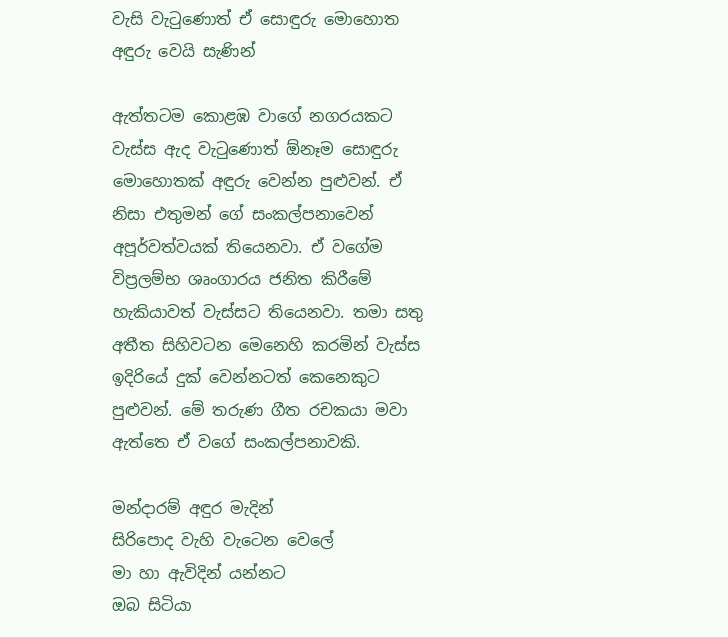වැසි වැටුණොත් ඒ සොඳුරු මොහොත
අඳුරු වෙයි සැණින්

ඇත්තටම කොළඹ වාගේ නගරයකට වැස්ස ඇද වැටුණොත් ඕනෑම සොඳුරු මොහොතක් අඳුරු වෙන්න පුළුවන්. ඒ නිසා එතුමන් ගේ සංකල්පනාවෙන් අපූර්වත්වයක් තියෙනවා. ඒ වගේම විප්‍රලම්භ ශෘංගාරය ජනිත කිරීමේ හැකියාවත් වැස්සට තියෙනවා. තමා සතු අතීත සිහිවටන මෙනෙහි කරමින් වැස්ස ඉදිරියේ දුක් වෙන්නටත් කෙනෙකුට පුළුවන්. මේ තරුණ ගීත රචකයා මවා ඇත්තෙ ඒ වගේ සංකල්පනාවකි.

මන්දාරම් අඳුර මැදින්
සිරිපොද වැහි වැටෙන වෙලේ
මා හා ඇවිදින් යන්නට
ඔබ සිටියා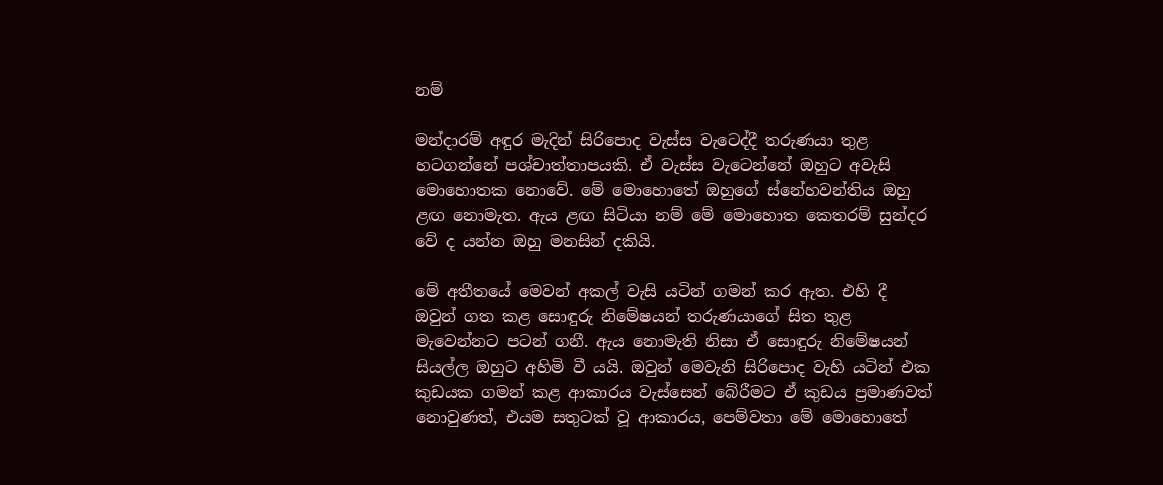නම්

මන්දාරම් අඳුර මැදින් සිරිපොද වැස්ස වැටෙද්දී තරුණයා තුළ හටගන්නේ පශ්චාත්තාපයකි. ඒ වැස්ස වැටෙන්නේ ඔහුට අවැසි මොහොතක නොවේ. මේ මොහොතේ ඔහුගේ ස්නේහවන්තිය ඔහු ළඟ නොමැත. ඇය ළඟ සිටියා නම් මේ මොහොත කෙතරම් සුන්දර වේ ද යන්න ඔහු මනසින් දකියි.

මේ අතීතයේ මෙවන් අකල් වැසි යටින් ගමන් කර ඇත. එහි දී ඔවුන් ගත කළ සොඳුරු නිමේෂයන් තරුණයාගේ සිත තුළ මැවෙන්නට පටන් ගනී. ඇය නොමැති නිසා ඒ සොඳුරු නිමේෂයන් සියල්ල ඔහුට අහිමි වී යයි. ඔවුන් මෙවැනි සිරිපොද වැහි යටින් එක කුඩයක ගමන් කළ ආකාරය වැස්සෙන් බේරීමට ඒ කුඩය ප්‍රමාණවත් නොවුණත්, එයම සතුටක් වූ ආකාරය, පෙම්වතා මේ මොහොතේ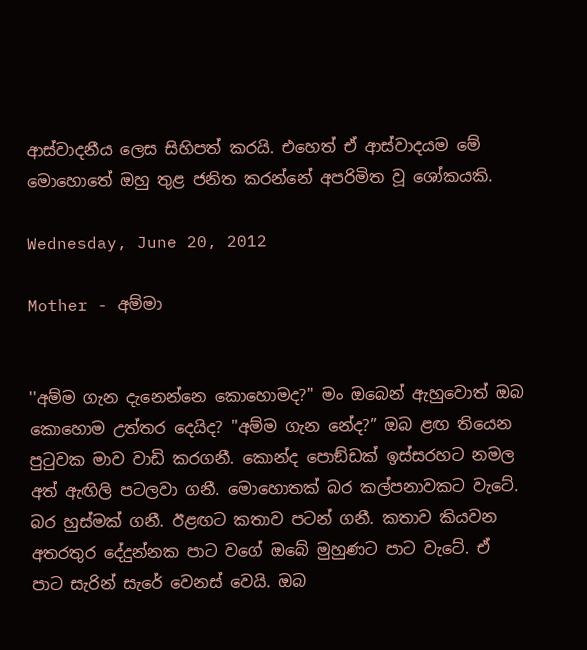ආස්වාදනීය ලෙස සිහිපත් කරයි. එහෙත් ඒ ආස්වාදයම මේ මොහොතේ ඔහු තුළ ජනිත කරන්නේ අපරිමිත වූ ශෝකයකි.

Wednesday, June 20, 2012

Mother - අම්මා


''අම්ම ගැන දැනෙන්නෙ කොහොමද?'' මං ඔබෙන් ඇහුවොත් ඔබ කොහොම උත්තර දෙයිද? ''අම්ම ගැන නේද?” ඔබ ළඟ තියෙන පුටුවක මාව වාඩි කරගනී. කොන්ද පොඞ්ඩක් ඉස්සරහට නමල අත් ඇඟිලි පටලවා ගනී. මොහොතක් බර කල්පනාවකට වැටේ. බර හුස්මක් ගනී. ඊළඟට කතාව පටන් ගනී. කතාව කියවන අතරතුර දේදුන්නක පාට වගේ ඔබේ මුහුණට පාට වැටේ. ඒ පාට සැරින් සැරේ වෙනස් වෙයි. ඔබ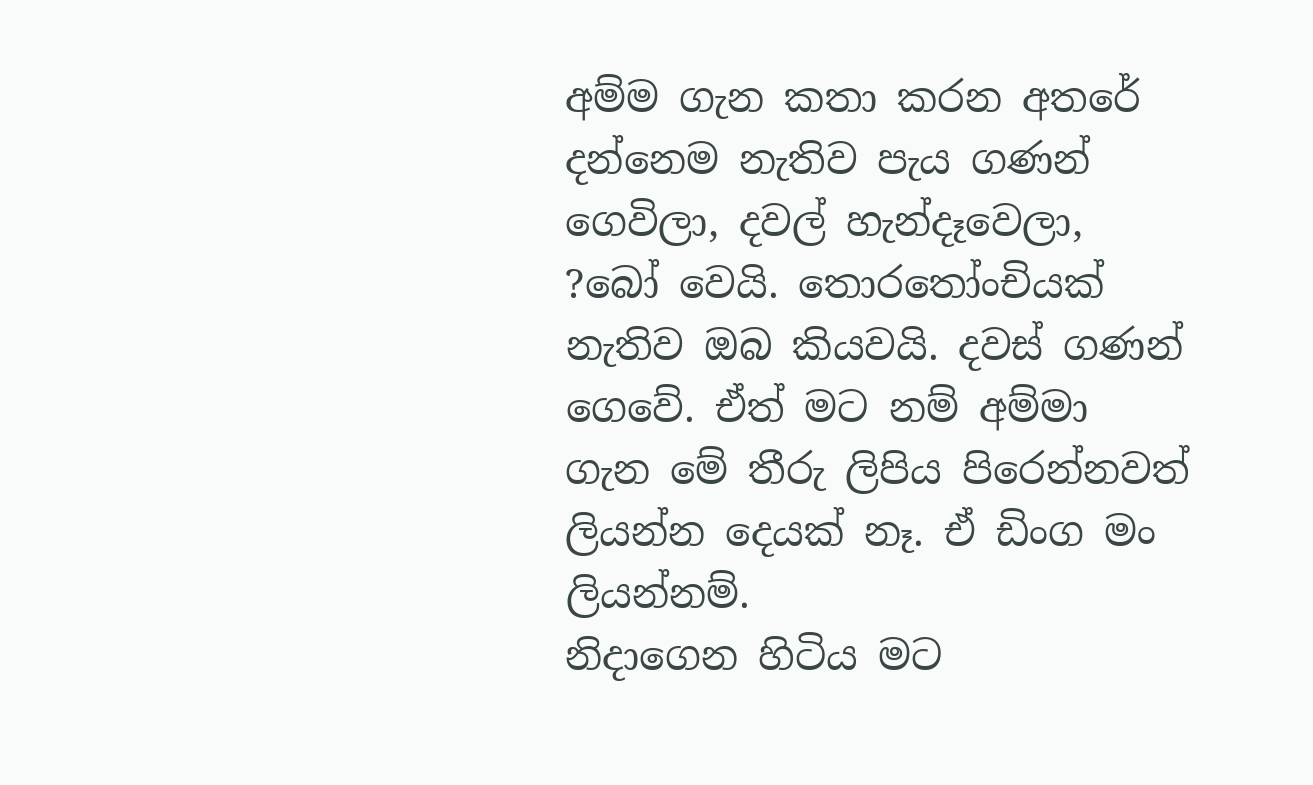අම්ම ගැන කතා කරන අතරේ දන්නෙම නැතිව පැය ගණන් ගෙවිලා, දවල් හැන්දෑවෙලා, ?බෝ වෙයි. තොරතෝංචියක් නැතිව ඔබ කියවයි. දවස් ගණන් ගෙවේ. ඒත් මට නම් අම්මා ගැන මේ තීරු ලිපිය පිරෙන්නවත් ලියන්න දෙයක් නෑ. ඒ ඩිංග මං ලියන්නම්.
නිදාගෙන හිටිය මට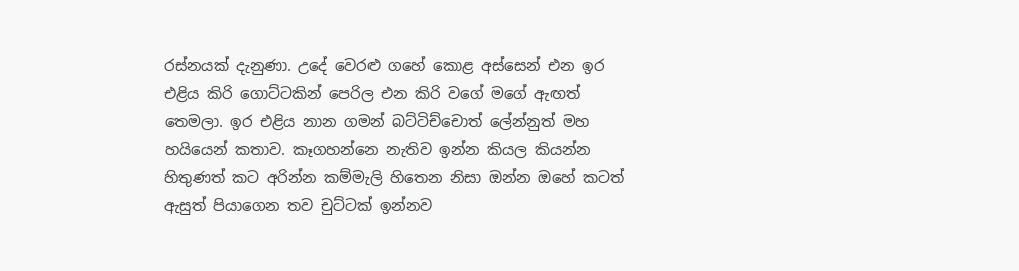රස්නයක් දැනුණා. උදේ වෙරළු ගහේ කොළ අස්සෙන් එන ඉර එළිය කිරි ගොට්ටකින් පෙරිල එන කිරි වගේ මගේ ඇඟත් තෙමලා. ඉර එළිය නාන ගමන් බට්ටිච්චොත් ලේන්නුත් මහ හයියෙන් කතාව. කෑගහන්නෙ නැතිව ඉන්න කියල කියන්න හිතුණත් කට අරින්න කම්මැලි හිතෙන නිසා ඔන්න ඔහේ කටත් ඇසුත් පියාගෙන තව චුට්ටක් ඉන්නව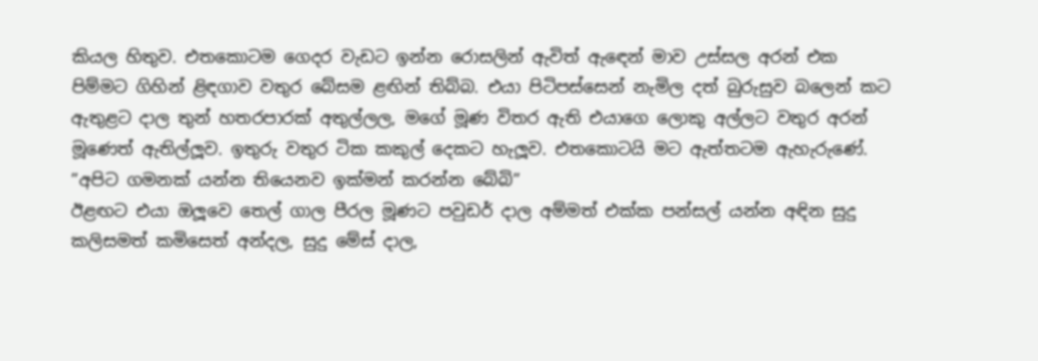කියල හිතුව. එතකොටම ගෙදර වැඩට ඉන්න රොසලින් ඇවිත් ඇඳෙන් මාව උස්සල අරන් එක පිම්මට ගිහින් ළිඳගාව වතුර බේසම ළඟින් තිබ්බ. එයා පිටිපස්සෙන් නැමිල දත් බුරුසුව බලෙන් කට ඇතුළට දාල තුන් හතරපාරක් අතුල්ලල, මගේ මූණ විතර ඇති එයාගෙ ලොකු අල්ලට වතුර අරන් මූණෙත් ඇතිල්ලූව. ඉතුරු වතුර ටික කකුල් දෙකට හැලූව. එතකොටයි මට ඇත්තටම ඇහැරුණේ.
”අපිට ගමනක් යන්න තියෙනව ඉක්මන් කරන්න බේබි”
ඊළඟට එයා ඔලූවෙ තෙල් ගාල පීරල මූණට පවුඩර් දාල අම්මත් එක්ක පන්සල් යන්න අඳින සුදු කලිසමත් කමිසෙත් අන්දල, සුදු මේස් දාල,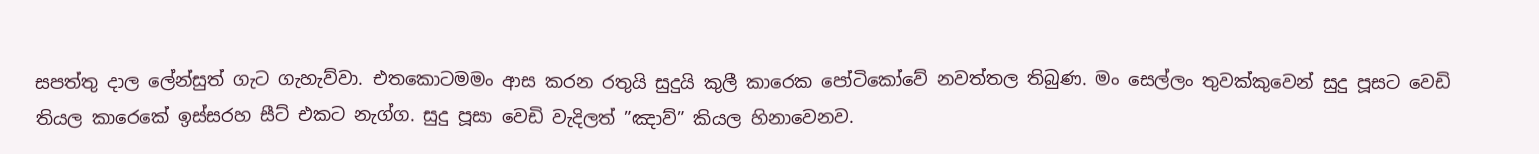සපත්තු දාල ලේන්සුත් ගැට ගැහැව්වා. එතකොටමමං ආස කරන රතුයි සුදුයි කුලී කාරෙක පෝටිකෝවේ නවත්තල තිබුණ. මං සෙල්ලං තුවක්කුවෙන් සුදු පූසට වෙඩි තියල කාරෙකේ ඉස්සරහ සීට් එකට නැග්ග. සුදු පූසා වෙඩි වැදිලත් ”ඤාව්” කියල හිනාවෙනව.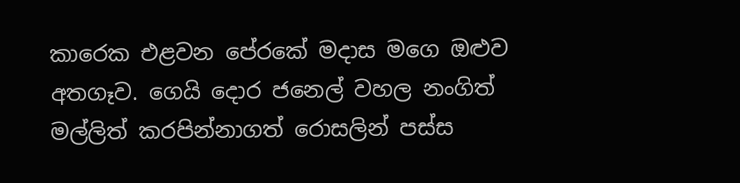කාරෙක එළවන පේරකේ මදාස මගෙ ඔළුව අතගෑව. ගෙයි දොර ජනෙල් වහල නංගිත් මල්ලිත් කරපින්නාගත් රොසලින් පස්ස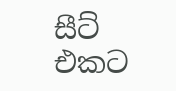සීට් එකට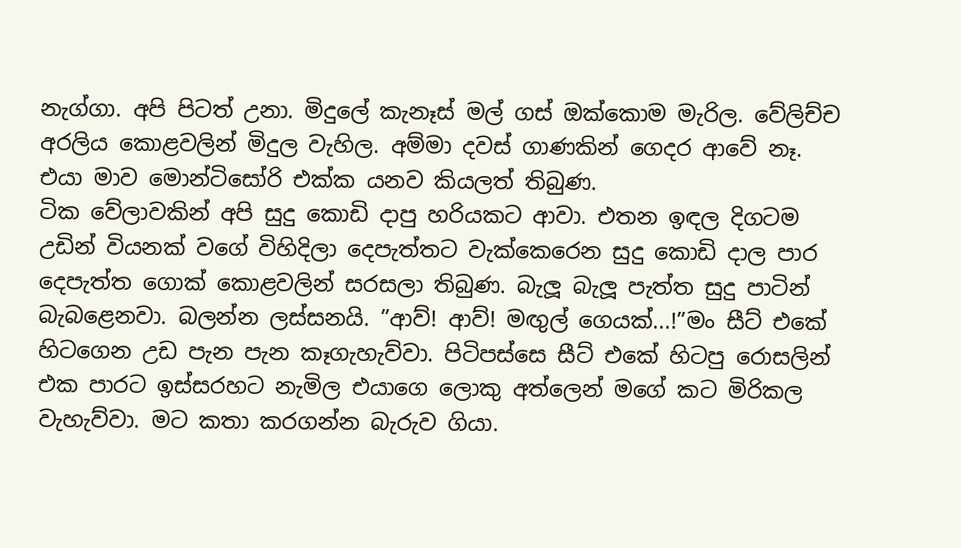නැග්ගා. අපි පිටත් උනා. මිදුලේ කැනෑස් මල් ගස් ඔක්කොම මැරිල. වේලිච්ච අරලිය කොළවලින් මිදුල වැහිල. අම්මා දවස් ගාණකින් ගෙදර ආවේ නෑ. එයා මාව මොන්ටිසෝරි එක්ක යනව කියලත් තිබුණ.
ටික වේලාවකින් අපි සුදු කොඩි දාපු හරියකට ආවා. එතන ඉඳල දිගටම උඩින් වියනක් වගේ විහිදිලා දෙපැත්තට වැක්කෙරෙන සුදු කොඩි දාල පාර දෙපැත්ත ගොක් කොළවලින් සරසලා තිබුණ. බැලූ බැලූ පැත්ත සුදු පාටින් බැබළෙනවා. බලන්න ලස්සනයි. ”ආව්! ආව්! මඟුල් ගෙයක්...!”මං සීට් එකේ හිටගෙන උඩ පැන පැන කෑගැහැව්වා. පිටිපස්සෙ සීට් එකේ හිටපු රොසලින් එක පාරට ඉස්සරහට නැමිල එයාගෙ ලොකු අත්ලෙන් මගේ කට මිරිකල වැහැව්වා. මට කතා කරගන්න බැරුව ගියා.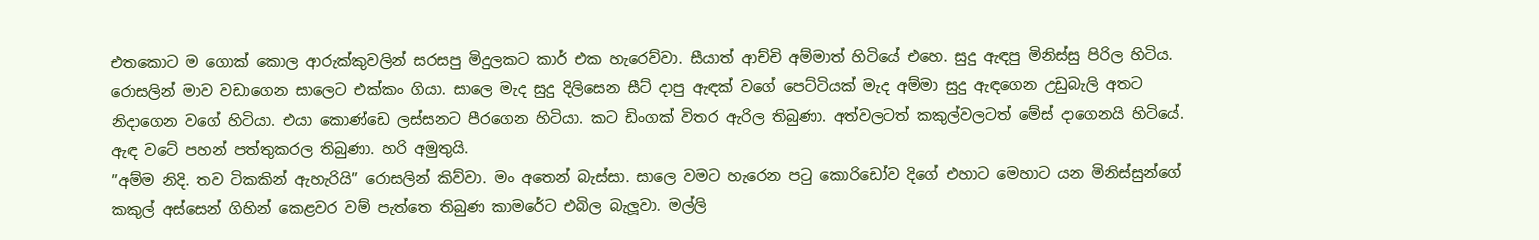එතකොට ම ගොක් කොල ආරුක්කුවලින් සරසපු මිදුලකට කාර් එක හැරෙව්වා. සීයාත් ආච්චි අම්මාත් හිටියේ එහෙ. සුදු ඇඳපු මිනිස්සු පිරිල හිටිය.
රොසලින් මාව වඩාගෙන සාලෙට එක්කං ගියා. සාලෙ මැද සුදු දිලිසෙන සීට් දාපු ඇඳක් වගේ පෙට්ටියක් මැද අම්මා සුදු ඇඳගෙන උඩුබැලි අතට නිදාගෙන වගේ හිටියා. එයා කොණ්ඩෙ ලස්සනට පීරගෙන හිටියා. කට ඩිංගක් විතර ඇරිල තිබුණා. අත්වලටත් කකුල්වලටත් මේස් දාගෙනයි හිටියේ. ඇඳ වටේ පහන් පත්තුකරල තිබුණා. හරි අමුතුයි.
”අම්ම නිදි. තව ටිකකින් ඇහැරියි” රොසලින් කිව්වා. මං අතෙන් බැස්සා. සාලෙ වමට හැරෙන පටු කොරිඩෝව දිගේ එහාට මෙහාට යන මිනිස්සුන්ගේ කකුල් අස්සෙන් ගිහින් කෙළවර වම් පැත්තෙ තිබුණ කාමරේට එබිල බැලූවා. මල්ලි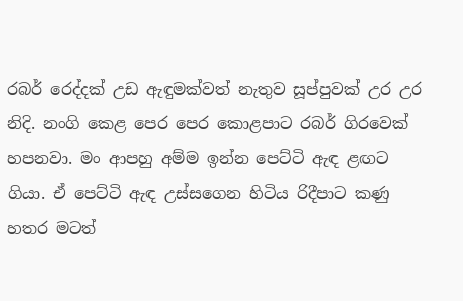රබර් රෙද්දක් උඩ ඇඳුමක්වත් නැතුව සූප්පුවක් උර උර නිදි. නංගි කෙළ පෙර පෙර කොළපාට රබර් ගිරවෙක් හපනවා. මං ආපහු අම්ම ඉන්න පෙට්ටි ඇඳ ළඟට ගියා. ඒ පෙට්ටි ඇඳ උස්සගෙන හිටිය රිදීපාට කණු හතර මටත්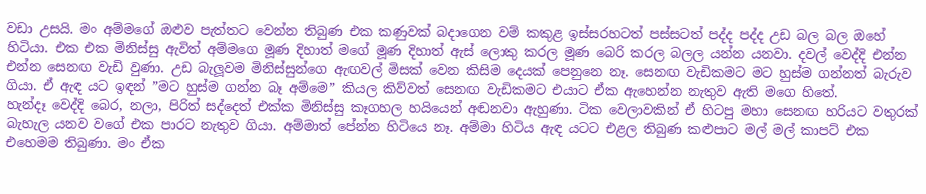වඩා උසයි. මං අම්මගේ ඔළුව පැත්තට වෙන්න තිබුණ එක කණුවක් බදාගෙන වම් කකුළ ඉස්සරහටත් පස්සටත් පද්ද පද්ද උඩ බල බල ඔහේ හිටියා. එක එක මිනිස්සු ඇවිත් අම්මගෙ මූණ දිහාත් මගේ මූණ දිහාත් ඇස් ලොකු කරල මූණ බෙරි කරල බලල යන්න යනවා. දවල් වෙද්දි එන්න එන්න සෙනඟ වැඩි වුණා. උඩ බැලූවම මිනිස්සුන්ගෙ ඇඟවල් මිසක් වෙන කිසිම දෙයක් පෙනුනෙ නෑ. සෙනඟ වැඩිකමට මට හුස්ම ගන්නත් බැරුව ගියා. ඒ ඇඳ යට ඉඳන් ”මට හුස්ම ගන්න බෑ අම්මෙ” කියල කිව්වත් සෙනඟ වැඩිකමට එයාට ඒක ඇහෙන්න නැතුව ඇති මගෙ හිතේ.
හැන්දෑ වෙද්දි බෙර, නලා, පිරිත් සද්දෙත් එක්ක මිනිස්සු කෑගහල හයියෙන් අඬනවා ඇහුණා. ටික වෙලාවකින් ඒ හිටපු මහා සෙනඟ හරියට වතුරක් බැහැල යනව වගේ එක පාරට නැතුව ගියා. අම්මාත් පේන්න හිටියෙ නෑ. අම්මා හිටිය ඇඳ යටට එළල තිබුණ කළුපාට මල් මල් කාපට් එක එහෙමම තිබුණා. මං ඒක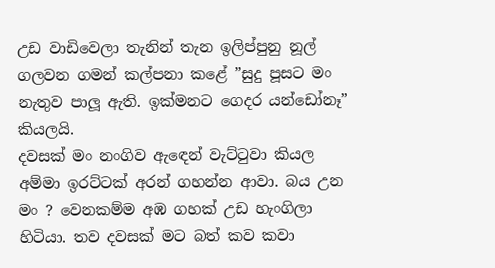උඩ වාඩිවෙලා තැනින් තැන ඉලිප්පුනු නූල් ගලවන ගමන් කල්පනා කළේ ”සුදු පූසට මං නැතුව පාලූ ඇති. ඉක්මනට ගෙදර යන්ඩෝනෑ” කියලයි.
දවසක් මං නංගිව ඇඳෙන් වැට්ටුවා කියල අම්මා ඉරට්ටක් අරන් ගහන්න ආවා. බය උන මං ? වෙනකම්ම අඹ ගහක් උඩ හැංගිලා හිටියා. තව දවසක් මට බත් කව කවා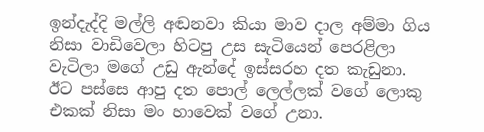ඉන්දැද්දි මල්ලි අඬනවා කියා මාව දාල අම්මා ගිය නිසා වාඩිවෙලා හිටපු උස සැටියෙන් පෙරළිලා වැටිලා මගේ උඩු ඇන්දේ ඉස්සරහ දත කැඩුනා. ඊට පස්සෙ ආපු දත පොල් ලෙල්ලක් වගේ ලොකු එකක් නිසා මං හාවෙක් වගේ උනා.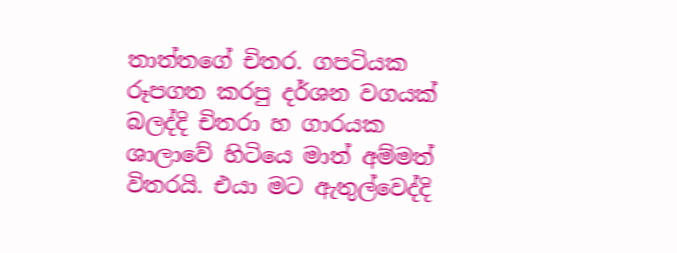තාත්තගේ චිතර. ගපටියක රූපගත කරපු දර්ශන වගයක් බලද්දි චිතරා හ ගාරයක ශාලාවේ හිටියෙ මාත් අම්මත් විතරයි. එයා මට ඇතුල්වෙද්දි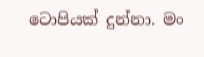ටොපියක් දුන්නා. මං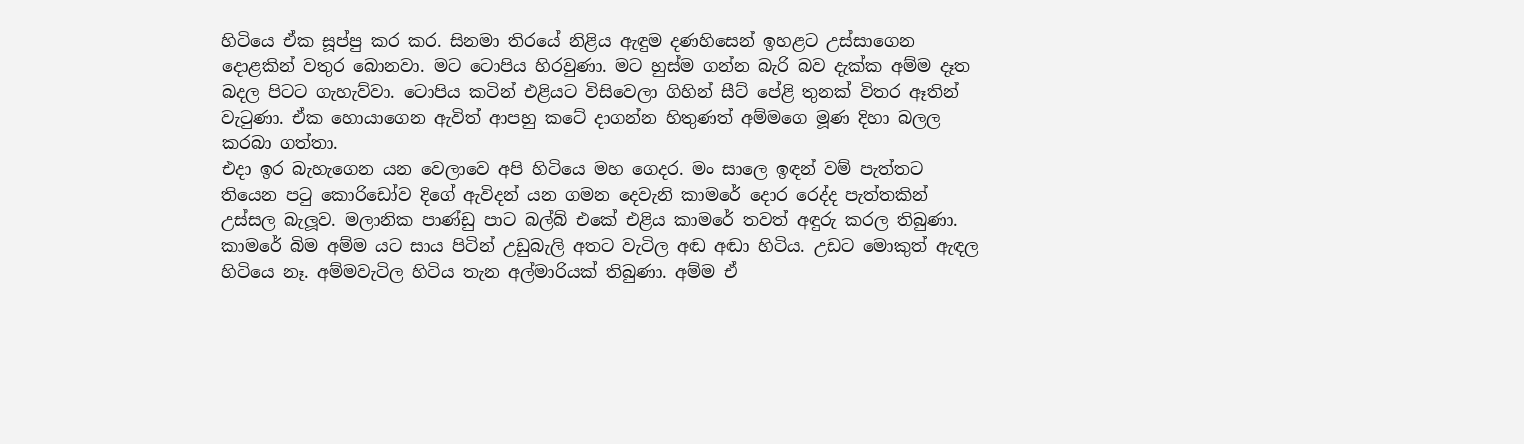හිටියෙ ඒක සූප්පු කර කර. සිනමා තිරයේ නිළිය ඇඳුම දණහිසෙන් ඉහළට උස්සාගෙන දොළකින් වතුර බොනවා. මට ටොපිය හිරවුණා. මට හුස්ම ගන්න බැරි බව දැක්ක අම්ම දෑත බදල පිටට ගැහැව්වා. ටොපිය කටින් එළියට විසිවෙලා ගිහින් සීට් පේළි තුනක් විතර ඈතින් වැටුණා. ඒක හොයාගෙන ඇවිත් ආපහු කටේ දාගන්න හිතුණත් අම්මගෙ මූණ දිහා බලල කරබා ගත්තා.
එදා ඉර බැහැගෙන යන වෙලාවෙ අපි හිටියෙ මහ ගෙදර. මං සාලෙ ඉඳන් වම් පැත්තට තියෙන පටු කොරිඩෝව දිගේ ඇවිදන් යන ගමන දෙවැනි කාමරේ දොර රෙද්ද පැත්තකින් උස්සල බැලූව. මලානික පාණ්ඩු පාට බල්බ් එකේ එළිය කාමරේ තවත් අඳුරු කරල තිබුණා. කාමරේ බිම අම්ම යට සාය පිටින් උඩුබැලි අතට වැටිල අඬ අඬා හිටිය. උඩට මොකුත් ඇඳල හිටියෙ නෑ. අම්මවැටිල හිටිය තැන අල්මාරියක් තිබුණා. අම්ම ඒ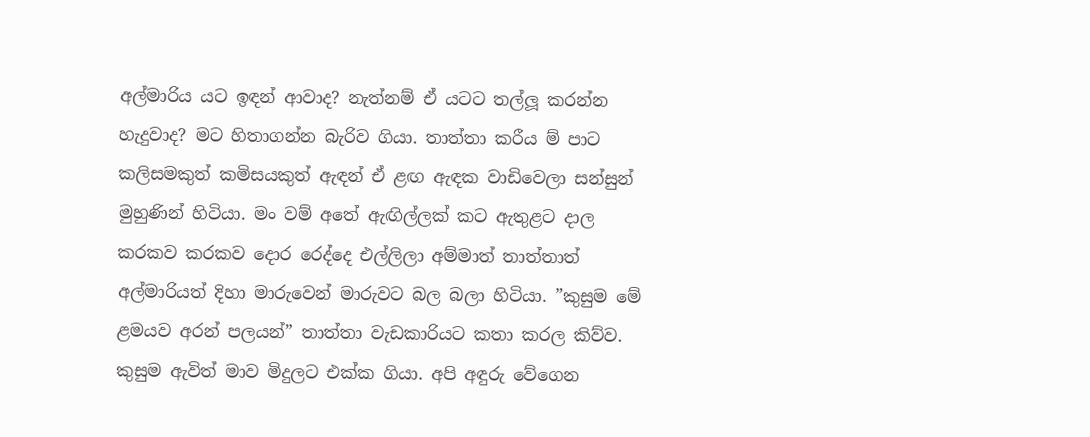අල්මාරිය යට ඉඳන් ආවාද? නැත්නම් ඒ යටට තල්ලූ කරන්න හැදුවාද? මට හිතාගන්න බැරිව ගියා. තාත්තා කරීය ම් පාට කලිසමකුත් කමිසයකුත් ඇඳන් ඒ ළඟ ඇඳක වාඩිවෙලා සන්සුන් මුහුණින් හිටියා. මං වම් අතේ ඇඟිල්ලක් කට ඇතුළට දාල කරකව කරකව දොර රෙද්දෙ එල්ලිලා අම්මාත් තාත්තාත් අල්මාරියත් දිහා මාරුවෙන් මාරුවට බල බලා හිටියා. ”කුසුම මේ ළමයව අරන් පලයන්” තාත්තා වැඩකාරියට කතා කරල කිව්ව. කුසුම ඇවිත් මාව මිදුලට එක්ක ගියා. අපි අඳුරු වේගෙන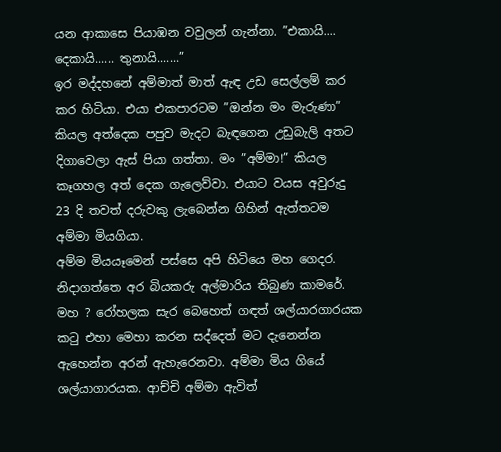යන ආකාසෙ පියාඹන වවුලන් ගැන්නා. ”එකායි.... දෙකායි...... තුනායි.......”
ඉර මද්දහනේ අම්මාත් මාත් ඇඳ උඩ සෙල්ලම් කර කර හිටියා. එයා එකපාරටම ”ඔන්න මං මැරුණා” කියල අත්දෙක පපුව මැදට බැඳගෙන උඩුබැලි අතට දිගාවෙලා ඇස් පියා ගත්තා. මං ”අම්මා!” කියල කෑගහල අත් දෙක ගැලෙව්වා. එයාට වයස අවුරුදු 23 දි තවත් දරුවකු ලැබෙන්න ගිහින් ඇත්තටම අම්මා මියගියා.
අම්ම මියයෑමෙන් පස්සෙ අපි හිටියෙ මහ ගෙදර. නිදාගත්තෙ අර බියකරු අල්මාරිය තිබුණ කාමරේ. මහ ? රෝහලක සැර බෙහෙත් ගඳත් ශල්යාරගාරයක කටු එහා මෙහා කරන සද්දෙත් මට දැනෙන්න ඇහෙන්න අරන් ඇහැරෙනවා. අම්මා මිය ගියේ ශල්යා‍ගාරයක. ආච්චි අම්මා ඇවිත්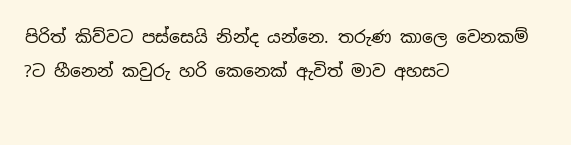පිරිත් කිව්වට පස්සෙයි නින්ද යන්නෙ. තරුණ කාලෙ වෙනකම් ?ට හීනෙන් කවුරු හරි කෙනෙක් ඇවිත් මාව අහසට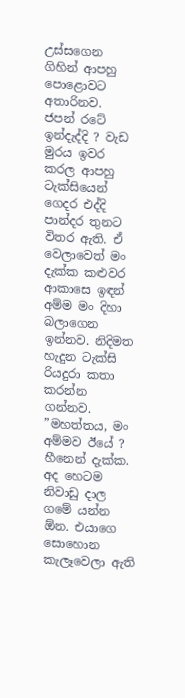උස්සගෙන ගිහින් ආපහු පොළොවට අතාරිනව.
ජපන් රටේ ඉන්දැද්දි ? වැඩ මුරය ඉවර කරල ආපහු ටැක්සියෙන් ගෙදර එද්දි පාන්දර තුනට විතර ඇති. ඒ වෙලාවෙත් මං දැක්ක කළුවර ආකාසෙ ඉඳන් අම්ම මං දිහා බලාගෙන ඉන්නව. නිදිමත හැදුන ටැක්සි රියදුරා කතා කරන්න ගන්නව. ”මහත්තය, මං අම්මව ඊයේ ? හීනෙන් දැක්ක. අද හෙටම නිවාඩු දාල ගමේ යන්න ඕන. එයාගෙ සොහොන කැලෑවෙලා ඇති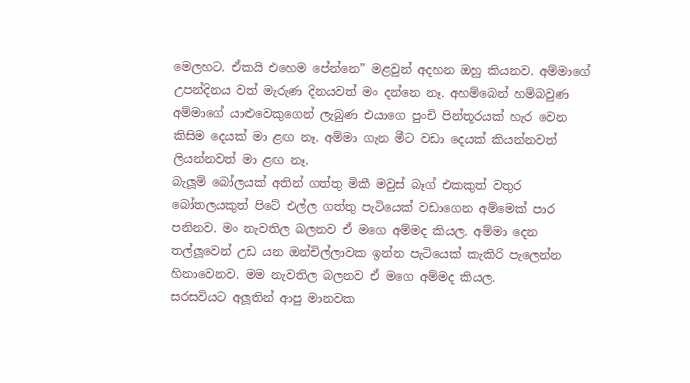මෙලහට. ඒකයි එහෙම පේන්නෙ” මළවුන් අදහන ඔහු කියනව. අම්මාගේ උපන්දිනය වත් මැරුණ දිනයවත් මං දන්නෙ නෑ. අහම්බෙන් හම්බවුණ අම්මාගේ යාළුවෙකුගෙන් ලැබුණ එයාගෙ පුංචි පින්තූරයක් හැර වෙන කිසිම දෙයක් මා ළඟ නෑ. අම්මා ගැන මීට වඩා දෙයක් කියන්නවත් ලියන්නවත් මා ළඟ නෑ.
බැලූම් බෝලයක් අතින් ගත්තු මිකී මවුස් බෑග් එකකුත් වතුර බෝතලයකුත් පිටේ එල්ල ගත්තු පැටියෙක් වඩාගෙන අම්මෙක් පාර පනිනව. මං නැවතිල බලනව ඒ මගෙ අම්මද කියල. අම්මා දෙන තල්ලූවෙන් උඩ යන ඔන්චිල්ලාවක ඉන්න පැටියෙක් කැකිරි පැලෙන්න හිනාවෙනව. මම නැවතිල බලනව ඒ මගෙ අම්මද කියල.
සරසවියට අලූතින් ආපු මානවක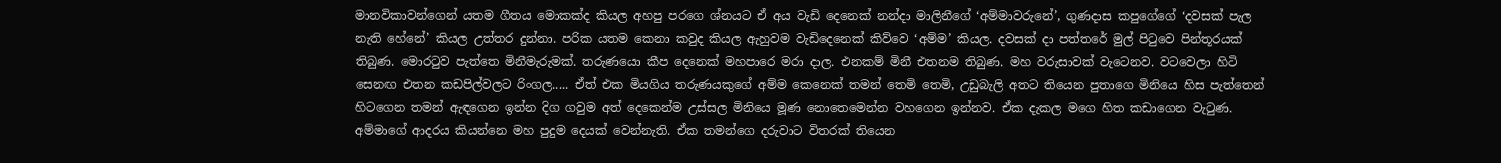මානවිකාවන්ගෙන් යතම ගීතය මොකක්ද කියල අහපු පරගෙ ශ්නයට ඒ අය වැඩි දෙනෙක් නන්දා මාලිනීගේ ‘අම්මාවරුනේ’, ගුණදාස කපුගේගේ ‘දවසක් පැල නැති හේනේ’ කියල උත්තර දුන්නා. පරික යතම කෙනා කවුද කියල ඇහුවම වැඩිදෙනෙක් කිව්වෙ ‘අම්ම’ කියල. දවසක් දා පත්තරේ මුල් පිටුවෙ පින්තූරයක් තිබුණ. මොරටුව පැත්තෙ මිනීමැරුමක්. තරුණයො කීප දෙනෙක් මහපාරෙ මරා දාල. එනකම් මිනී එතනම තිබුණ. මහ වරුසාවක් වැටෙනව. වටවෙලා හිටි සෙනඟ එතන කඩපිල්වලට රිංගල..... ඒත් එක මියගිය තරුණයකුගේ අම්ම කෙනෙක් තමන් තෙමි තෙමි, උඩුබැලි අතට තියෙන පුතාගෙ මිනියෙ හිස පැත්තෙන් හිටගෙන තමන් ඇඳගෙන ඉන්න දිග ගවුම අත් දෙකෙන්ම උස්සල මිනියෙ මූණ නොතෙමෙන්න වහගෙන ඉන්නව. ඒක දැකල මගෙ හිත කඩාගෙන වැටුණ.
අම්මාගේ ආදරය කියන්නෙ මහ පුදුම දෙයක් වෙන්නැති. ඒක තමන්ගෙ දරුවාට විතරක් තියෙන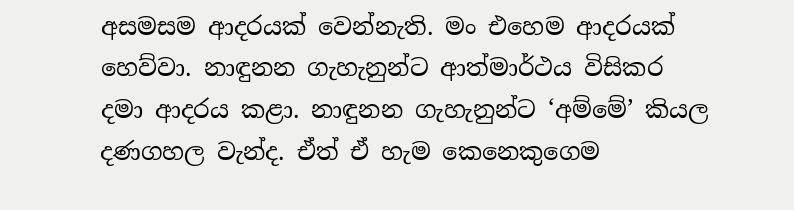අසමසම ආදරයක් වෙන්නැති. මං එහෙම ආදරයක් හෙව්වා. නාඳුනන ගැහැනුන්ට ආත්මාර්ථය විසිකර දමා ආදරය කළා. නාඳුනන ගැහැනුන්ට ‘අම්මේ’ කියල දණගහල වැන්ද. ඒත් ඒ හැම කෙනෙකුගෙම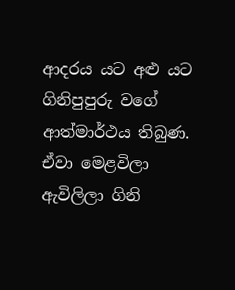ආදරය යට අළු යට ගිනිපුපුරු වගේ ආත්මාර්ථය තිබුණ. ඒවා මෙළවිලා ඇවිලිලා ගිනි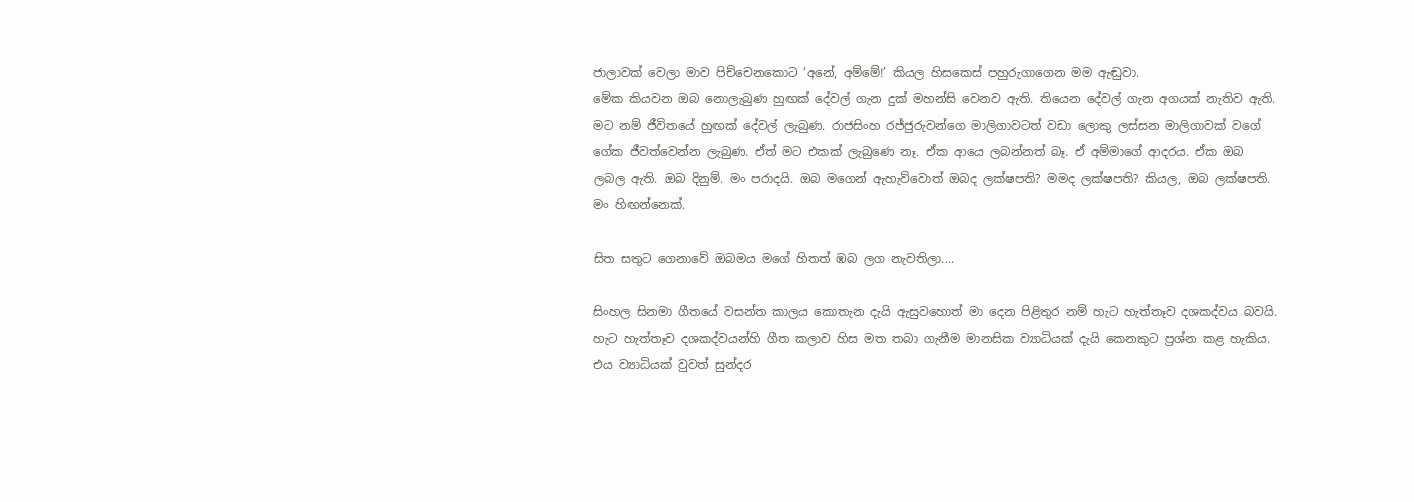ජාලාවක් වෙලා මාව පිච්චෙනකොට ‘අනේ, අම්මේ!’ කියල හිසකෙස් පහුරුගාගෙන මම ඇඬුවා.
මේක කියවන ඔබ නොලැබුණ හුඟක් දේවල් ගැන දුක් මහන්සි වෙනව ඇති. තියෙන දේවල් ගැන අගයක් නැතිව ඇති. මට නම් ජීවිතයේ හුඟක් දේවල් ලැබුණ. රාජසිංහ රජ්ජුරුවන්ගෙ මාලිගාවටත් වඩා ලොකු ලස්සන මාලිගාවක් වගේ ගේක ජීවත්වෙන්න ලැබුණ. ඒත් මට එකක් ලැබුණෙ නෑ. ඒක ආයෙ ලබන්නත් බෑ. ඒ අම්මාගේ ආදරය. ඒක ඔබ ලබල ඇති. ඔබ දිනුම්. මං පරාදයි. ඔබ මගෙන් ඇහැව්වොත් ඔබද ලක්ෂපති? මමද ලක්ෂපති? කියල, ඔබ ලක්ෂපති. මං හිඟන්නෙක්.

සිත සතුට ගෙනාවේ ඔබමය මගේ හිතත් ඹබ ලග නැවතිලා....

සිංහල සිනමා ගීතයේ වසන්ත කාලය කොතැන දැයි ඇසුවහොත් මා දෙන පිළිතුර නම් හැට හැත්තෑව දශකද්වය බවයි.
හැට හැත්තෑව දශකද්වයන්හි ගීත කලාව හිස මත තබා ගැනීම මානසික ව්‍යාධියක් දැයි කෙනකුට ප්‍රශ්න කළ හැකිය.
එය ව්‍යාධියක් වුවත් සුන්දර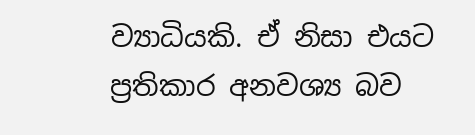ව්‍යාධියකි. ඒ නිසා එයට ප්‍රතිකාර අනවශ්‍ය බව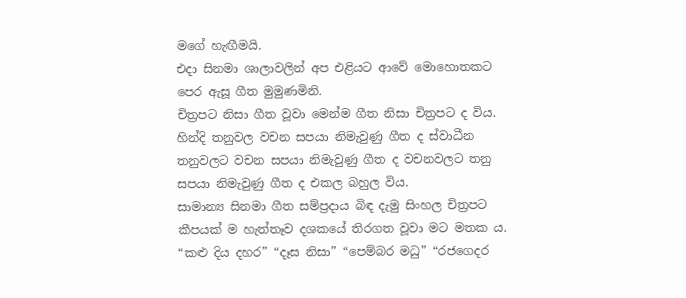මගේ හැඟීමයි.
එදා සිනමා ශාලාවලින් අප එළියට ආවේ මොහොතකට පෙර ඇසූ ගීත මුමුණමිනි.
චිත්‍රපට නිසා ගීත වූවා මෙන්ම ගීත නිසා චිත්‍රපට ද විය.
හින්දි තනුවල වචන සපයා නිමැවුණු ගීත ද ස්වාධීන තනුවලට වචන සපයා නිමැවුණු ගීත ද වචනවලට තනු සපයා නිමැවුණු ගීත ද එකල බහුල විය.
සාමාන්‍ය සිනමා ගීත සම්ප්‍රදාය බිඳ දැමු සිංහල චිත්‍රපට කීපයක් ම හැත්තෑව දශකයේ තිරගත වූවා මට මතක ය.
“කළු දිය දහර” “දෑස නිසා” “පෙම්බර මධු” “රජගෙදර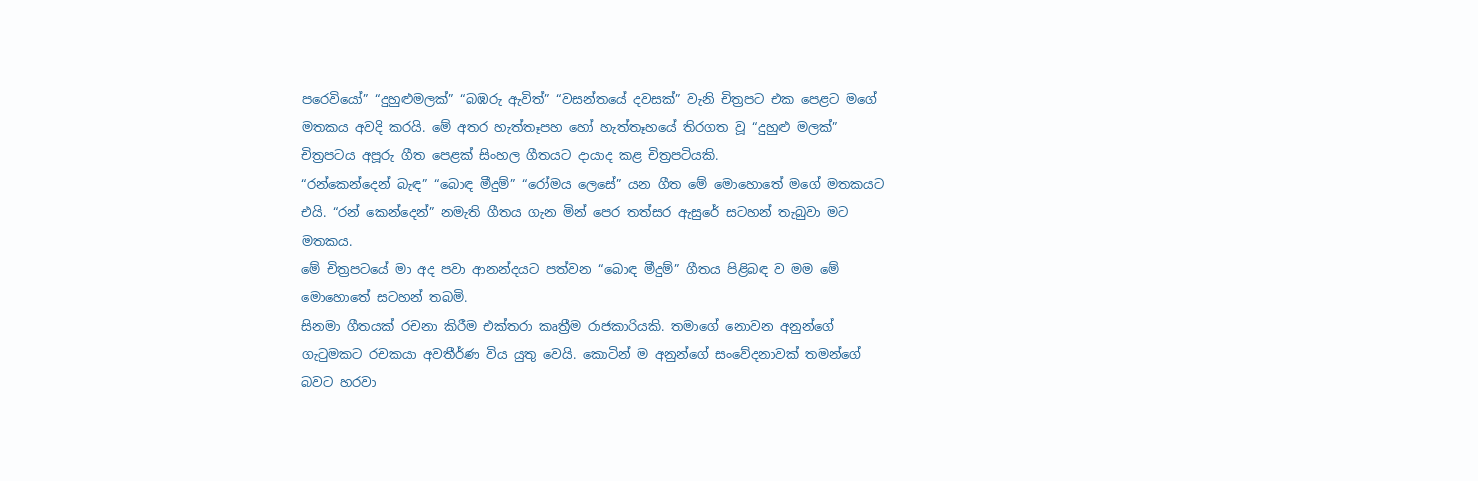පරෙවියෝ” “දුහුළුමලක්” “බඹරු ඇවිත්” “වසන්තයේ දවසක්” වැනි චිත්‍රපට එක පෙළට මගේ මතකය අවදි කරයි. මේ අතර හැත්තෑපහ හෝ හැත්තෑහයේ තිරගත වූ “දුහුළු මලක්” චිත්‍රපටය අපූරු ගීත පෙළක් සිංහල ගීතයට දායාද කළ චිත්‍රපටියකි.
“රන්කෙන්දෙන් බැඳ” “බොඳ මීදුම්” “රෝමය ලෙසේ” යන ගීත මේ මොහොතේ මගේ මතකයට එයි. “රන් කෙන්දෙන්” නමැති ගීතය ගැන මින් පෙර තත්සර ඇසුරේ සටහන් තැබුවා මට මතකය.
මේ චිත්‍රපටයේ මා අද පවා ආනන්දයට පත්වන “බොඳ මීදුම්” ගීතය පිළිබඳ ව මම මේ මොහොතේ සටහන් තබමි.
සිනමා ගීතයක් රචනා කිරීම එක්තරා කෘත්‍රීම රාජකාරියකි. තමාගේ නොවන අනුන්ගේ ගැටුමකට රචකයා අවතීර්ණ විය යුතු වෙයි. කොටින් ම අනුන්ගේ සංවේදනාවක් තමන්ගේ බවට හරවා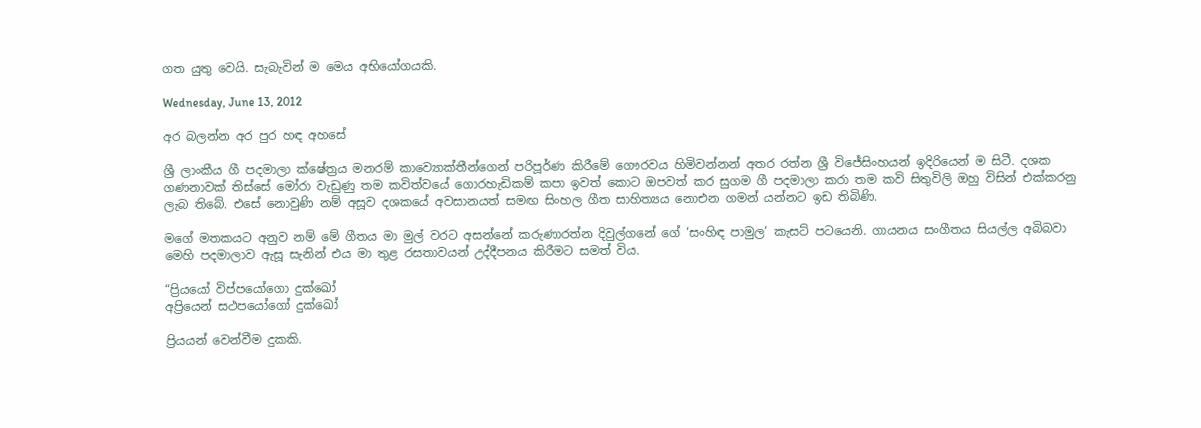ගත යුතු වෙයි. සැබැවින් ම මෙය අභියෝගයකි.

Wednesday, June 13, 2012

අර බලන්න අර පුර හඳ අහසේ

ශ්‍රී ලාංකීය ගී පදමාලා ක්ෂේත්‍රය මනරම් කාව්‍යොක්තීන්ගෙන් පරිපූර්ණ කිරීමේ ගෞරවය හිමිවන්නන් අතර රත්න ශ්‍රී විජේසිංහයන් ඉදිරියෙන් ම සිටී. දශක ගණනාවක් තිස්සේ මෝරා වැඩුණු තම කවිත්වයේ ගොරහැඩිකම් කපා ඉවත් කොට ඔපවත් කර සුගම ගී පදමාලා කරා තම කවි සිතුවිලි ඔහු විසින් එක්කරනු ලැබ තිබේ. එසේ නොවුණි නම් අසූව දශකයේ අවසානයත් සමඟ සිංහල ගීත සාහිත්‍යය නොඑන ගමන් යන්නට ඉඩ තිබිණි.

මගේ මතකයට අනුව නම් මේ ගීතය මා මුල් වරට අසන්නේ කරුණාරත්න දිවුල්ගනේ ගේ ‘සංහිඳ පාමුල’ කැසට් පටයෙනි. ගායනය සංගීතය සියල්ල අබිබවා මෙහි පදමාලාව ඇසූ සැනින් එය මා තුළ රසතාවයන් උද්දීපනය කිරීමට සමත් විය.

“ප්‍රියයෝ විප්පයෝගො දුක්ඛෝ
අප්‍රියෙන් සථපයෝගෝ දුක්ඛෝ

ප්‍රියයන් වෙන්වීම දුකකි.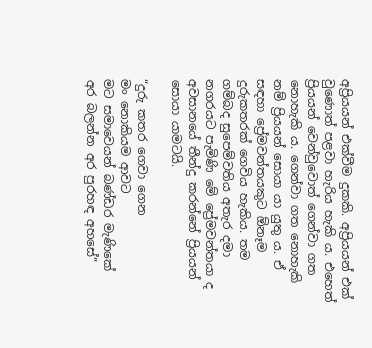අප්‍රියයන් එක්වීම දුකකි. අප්‍රියයන් එක් වුණොත් පළවා හැරිය හැකි ය. එහෙත් ප්‍රියයන් වෙන්වුවොත් ගෙන්වා ගත නොහැකි ය. ගෙන්වා ගත නොහැකි නම් ප්‍රියයන් සොයා යා යුතු ය. ඒ සඳහා ප්‍රේමවන්තයකුට ඕනෑම දුරුකතරක් ගෙවිය හැකිය. තම ගම්බද සුපෙම්වතිය අතැර දමා නගරයට පැමිණි මේ ප්‍රේමවන්තයා ද අවසානයේ තීන්දු කරන්නේ ප්‍රියයන් සොයා යාමටයි.

“දුරු කතර ගෙවා ගෙන
මං නොකියම ආවට
මට සමාවෙයන් බණ්ඩර මැණිකේ
අර බලන්න අර පුරහඳ අහසේ”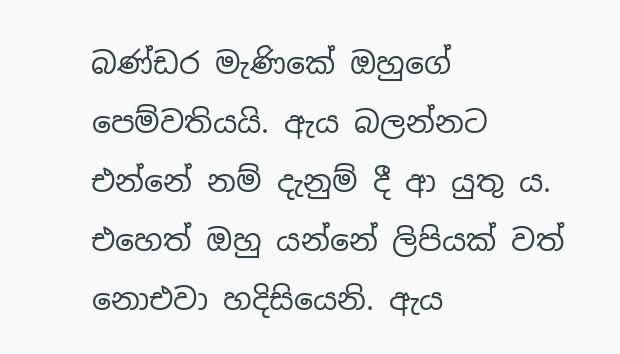බණ්ඩර මැණිකේ ඔහුගේ පෙම්වතියයි. ඇය බලන්නට එන්නේ නම් දැනුම් දී ආ යුතු ය. එහෙත් ඔහු යන්නේ ලිපියක් වත් නොඑවා හදිසියෙනි. ඇය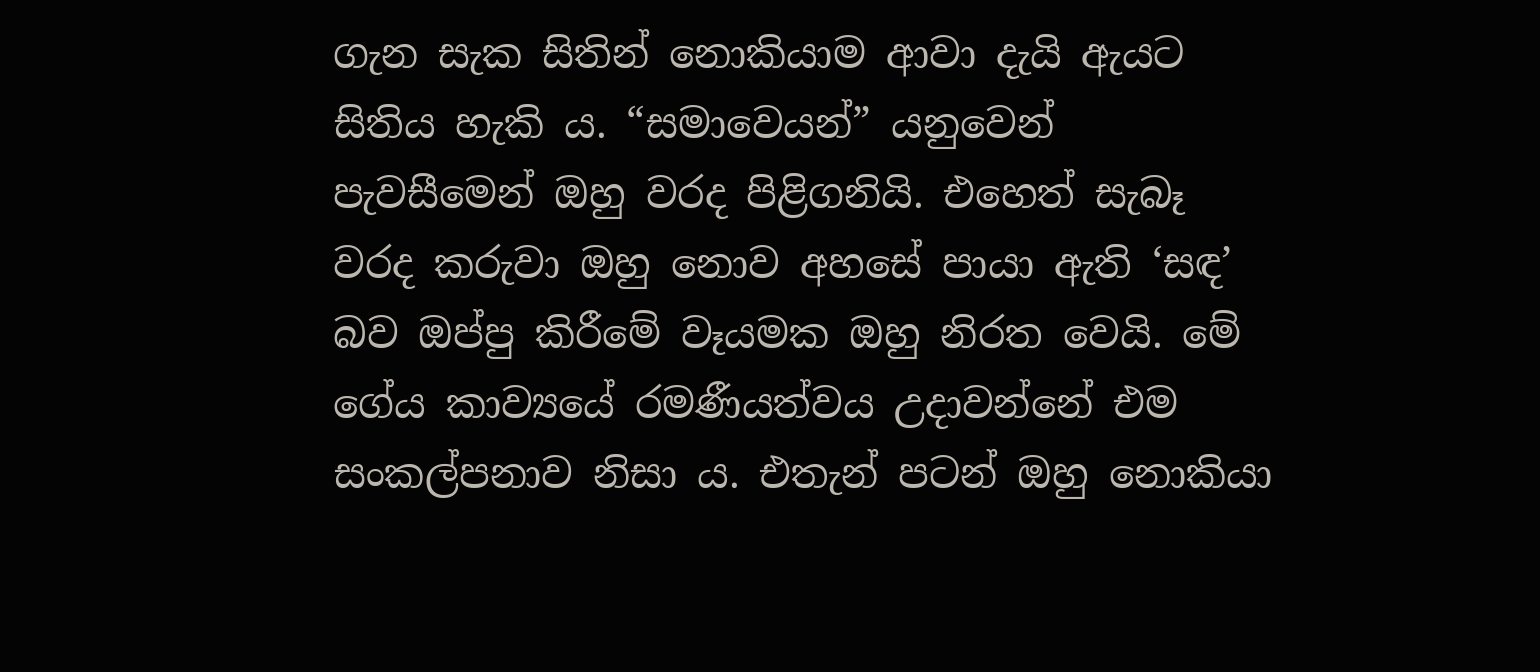ගැන සැක සිතින් නොකියාම ආවා දැයි ඇයට සිතිය හැකි ය. “සමාවෙයන්” යනුවෙන් පැවසීමෙන් ඔහු වරද පිළිගනියි. එහෙත් සැබෑ වරද කරුවා ඔහු නොව අහසේ පායා ඇති ‘සඳ’ බව ඔප්පු කිරීමේ වෑයමක ඔහු නිරත වෙයි. මේ ගේය කාව්‍යයේ රමණීයත්වය උදාවන්නේ එම සංකල්පනාව නිසා ය. එතැන් පටන් ඔහු නොකියා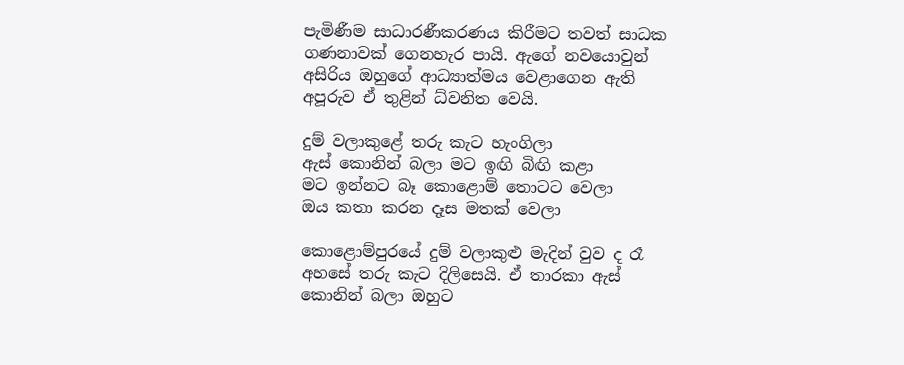පැමිණීම සාධාරණීකරණය කිරීමට තවත් සාධක ගණනාවක් ගෙනහැර පායි. ඇගේ නවයොවුන් අසිරිය ඔහුගේ ආධ්‍යාත්මය වෙළාගෙන ඇති අපූරුව ඒ තුළින් ධ්වනිත වෙයි.

දුම් වලාකුළේ තරු කැට හැංගිලා
ඇස් කොනින් බලා මට ඉඟි බිඟි කළා
මට ඉන්නට බෑ කොළොම් තොටට වෙලා
ඔය කතා කරන දෑස මතක් වෙලා

කොළොම්පුරයේ දුම් වලාකුළු මැදින් වුව ද රෑ අහසේ තරු කැට දිලිසෙයි. ඒ තාරකා ඇස් කොනින් බලා ඔහුට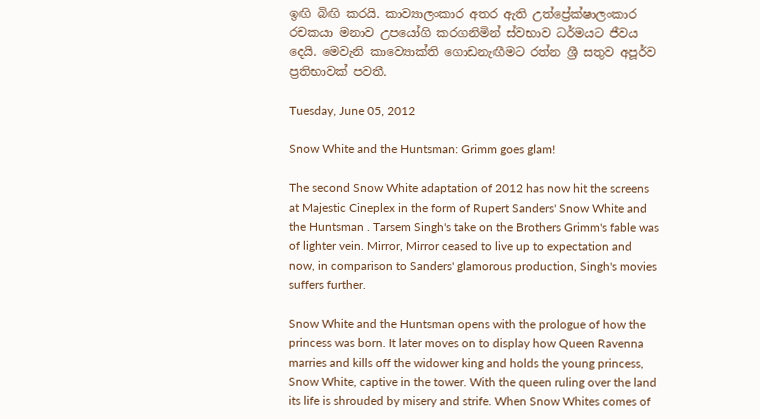ඉඟි බිඟි කරයි. කාව්‍යාලංකාර අතර ඇති උත්ප්‍රේක්ෂාලංකාර රචකයා මනාව උපයෝගි කරගනිමින් ස්වභාව ධර්මයට ජීවය දෙයි. මෙවැනි කාව්‍යොක්ති ගොඩනැඟීමට රත්න ශ්‍රී සතුව අපූර්ව ප්‍රතිභාවක් පවතී.

Tuesday, June 05, 2012

Snow White and the Huntsman: Grimm goes glam!

The second Snow White adaptation of 2012 has now hit the screens at Majestic Cineplex in the form of Rupert Sanders' Snow White and the Huntsman . Tarsem Singh's take on the Brothers Grimm's fable was of lighter vein. Mirror, Mirror ceased to live up to expectation and now, in comparison to Sanders' glamorous production, Singh's movies suffers further.

Snow White and the Huntsman opens with the prologue of how the princess was born. It later moves on to display how Queen Ravenna marries and kills off the widower king and holds the young princess, Snow White, captive in the tower. With the queen ruling over the land its life is shrouded by misery and strife. When Snow Whites comes of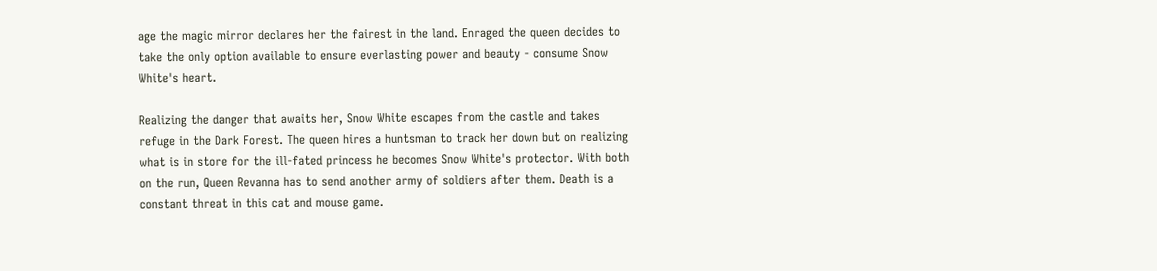age the magic mirror declares her the fairest in the land. Enraged the queen decides to take the only option available to ensure everlasting power and beauty - consume Snow White's heart.

Realizing the danger that awaits her, Snow White escapes from the castle and takes refuge in the Dark Forest. The queen hires a huntsman to track her down but on realizing what is in store for the ill-fated princess he becomes Snow White's protector. With both on the run, Queen Revanna has to send another army of soldiers after them. Death is a constant threat in this cat and mouse game.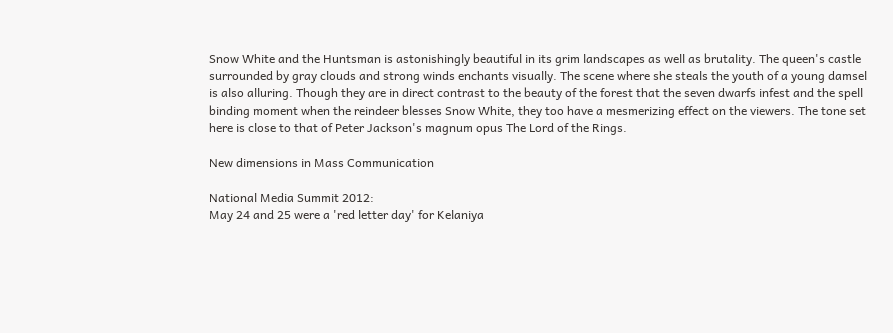Snow White and the Huntsman is astonishingly beautiful in its grim landscapes as well as brutality. The queen's castle surrounded by gray clouds and strong winds enchants visually. The scene where she steals the youth of a young damsel is also alluring. Though they are in direct contrast to the beauty of the forest that the seven dwarfs infest and the spell binding moment when the reindeer blesses Snow White, they too have a mesmerizing effect on the viewers. The tone set here is close to that of Peter Jackson's magnum opus The Lord of the Rings.

New dimensions in Mass Communication

National Media Summit 2012:
May 24 and 25 were a 'red letter day' for Kelaniya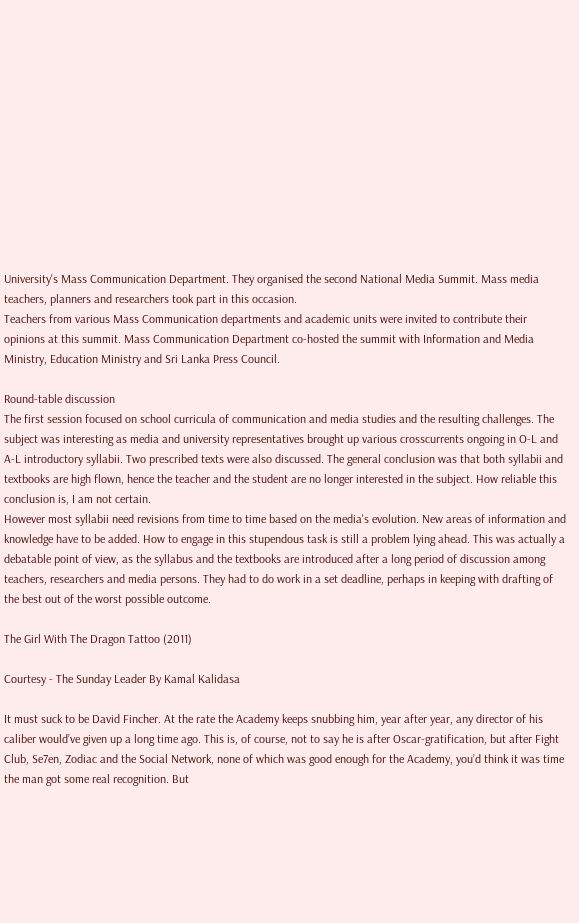University's Mass Communication Department. They organised the second National Media Summit. Mass media teachers, planners and researchers took part in this occasion.
Teachers from various Mass Communication departments and academic units were invited to contribute their opinions at this summit. Mass Communication Department co-hosted the summit with Information and Media Ministry, Education Ministry and Sri Lanka Press Council.

Round-table discussion
The first session focused on school curricula of communication and media studies and the resulting challenges. The subject was interesting as media and university representatives brought up various crosscurrents ongoing in O-L and A-L introductory syllabii. Two prescribed texts were also discussed. The general conclusion was that both syllabii and textbooks are high flown, hence the teacher and the student are no longer interested in the subject. How reliable this conclusion is, I am not certain.
However most syllabii need revisions from time to time based on the media's evolution. New areas of information and knowledge have to be added. How to engage in this stupendous task is still a problem lying ahead. This was actually a debatable point of view, as the syllabus and the textbooks are introduced after a long period of discussion among teachers, researchers and media persons. They had to do work in a set deadline, perhaps in keeping with drafting of the best out of the worst possible outcome.

The Girl With The Dragon Tattoo (2011)

Courtesy - The Sunday Leader By Kamal Kalidasa

It must suck to be David Fincher. At the rate the Academy keeps snubbing him, year after year, any director of his caliber would’ve given up a long time ago. This is, of course, not to say he is after Oscar-gratification, but after Fight Club, Se7en, Zodiac and the Social Network, none of which was good enough for the Academy, you’d think it was time the man got some real recognition. But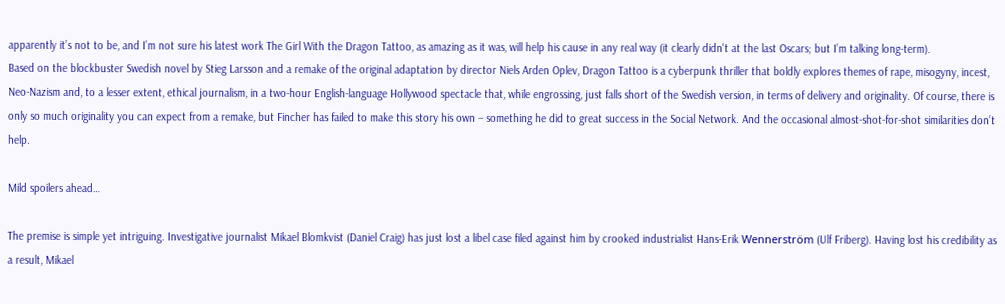apparently it’s not to be, and I’m not sure his latest work The Girl With the Dragon Tattoo, as amazing as it was, will help his cause in any real way (it clearly didn't at the last Oscars; but I’m talking long-term).
Based on the blockbuster Swedish novel by Stieg Larsson and a remake of the original adaptation by director Niels Arden Oplev, Dragon Tattoo is a cyberpunk thriller that boldly explores themes of rape, misogyny, incest, Neo-Nazism and, to a lesser extent, ethical journalism, in a two-hour English-language Hollywood spectacle that, while engrossing, just falls short of the Swedish version, in terms of delivery and originality. Of course, there is only so much originality you can expect from a remake, but Fincher has failed to make this story his own – something he did to great success in the Social Network. And the occasional almost-shot-for-shot similarities don’t help.

Mild spoilers ahead…

The premise is simple yet intriguing. Investigative journalist Mikael Blomkvist (Daniel Craig) has just lost a libel case filed against him by crooked industrialist Hans-Erik Wennerström (Ulf Friberg). Having lost his credibility as a result, Mikael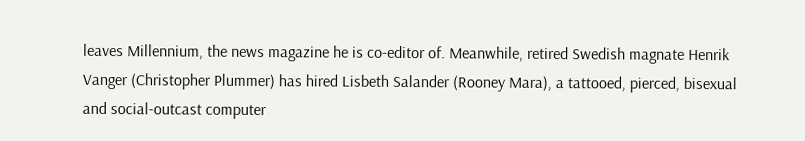leaves Millennium, the news magazine he is co-editor of. Meanwhile, retired Swedish magnate Henrik Vanger (Christopher Plummer) has hired Lisbeth Salander (Rooney Mara), a tattooed, pierced, bisexual and social-outcast computer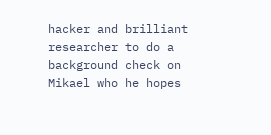hacker and brilliant researcher to do a background check on Mikael who he hopes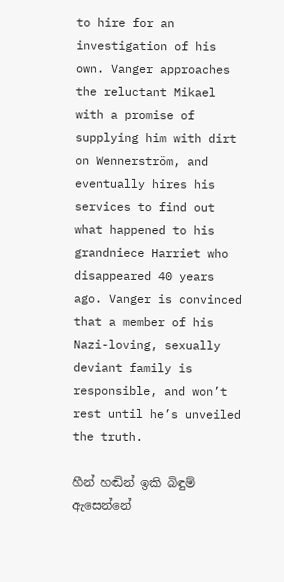to hire for an investigation of his own. Vanger approaches the reluctant Mikael with a promise of supplying him with dirt on Wennerström, and eventually hires his services to find out what happened to his grandniece Harriet who disappeared 40 years ago. Vanger is convinced that a member of his Nazi-loving, sexually deviant family is responsible, and won’t rest until he’s unveiled the truth.

හීන් හඬින් ඉකි බිඳුම් ඇසෙන්නේ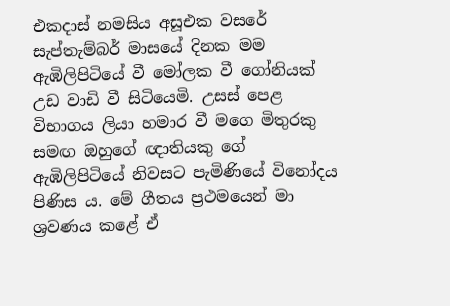එකදාස් නමසිය අසූඑක වසරේ සැප්තැම්බර් මාසයේ දිනක මම ඇඹිලිපිටියේ වී මෝලක වී ගෝනියක් උඩ වාඩි වී සිටියෙමි. උසස් පෙළ විභාගය ලියා හමාර වී මගෙ මිතුරකු සමඟ ඔහුගේ ඥාතියකු ගේ ඇඹිලිපිටියේ නිවසට පැමිණියේ විනෝදය පිණිස ය. මේ ගීතය ප්‍රථමයෙන් මා ශ්‍රවණය කළේ ඒ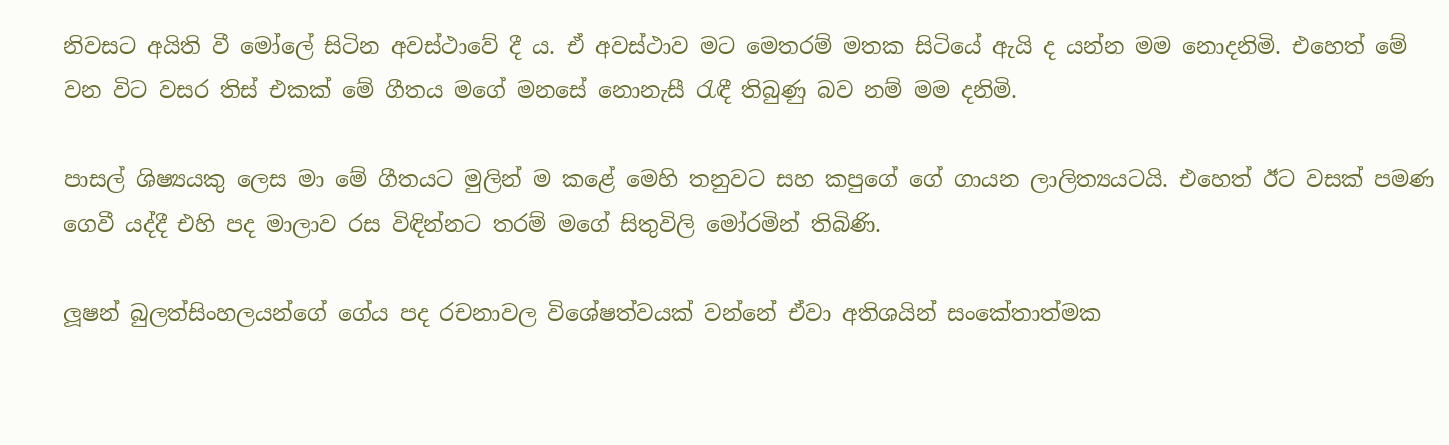නිවසට අයිති වී මෝලේ සිටින අවස්ථාවේ දී ය. ඒ අවස්ථාව මට මෙතරම් මතක සිටියේ ඇයි ද යන්න මම නොදනිමි. එහෙත් මේ වන විට වසර තිස් එකක් මේ ගීතය මගේ මනසේ නොනැසී රැඳී තිබුණු බව නම් මම දනිමි.

පාසල් ශිෂ්‍යයකු ලෙස මා මේ ගීතයට මුලින් ම කළේ මෙහි තනුවට සහ කපුගේ ගේ ගායන ලාලිත්‍යයටයි. එහෙත් ඊට වසක් පමණ ගෙවී යද්දී එහි පද මාලාව රස විඳින්නට තරම් මගේ සිතුවිලි මෝරමින් තිබිණි.

ලූෂන් බුලත්සිංහලයන්ගේ ගේය පද රචනාවල විශේෂත්වයක් වන්නේ ඒවා අතිශයින් සංකේතාත්මක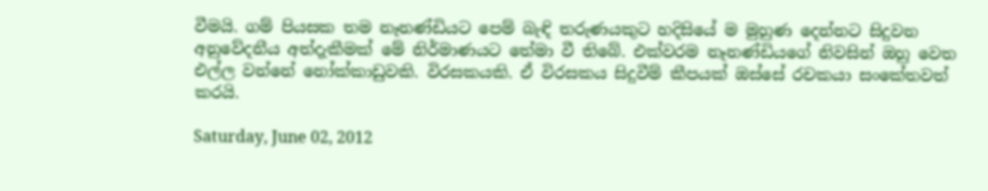වීමයි. ගම් පියසක තම නෑනණ්ඩියට පෙම් බැඳි තරුණයකුට හදිසියේ ම මුහුණ දෙන්නට සිදුවන අනුවේදනීය අත්දැකීමක් මේ නිර්මාණයට තේමා වී තිබේ. එක්වරම නෑනණ්ඩියගේ නිවසින් ඔහු වෙත එල්ල වන්නේ නෝක්කාඩුවකි. විරසකයකි. ඒ විරසකය සිදුවීම් කීපයක් ඔස්සේ රචකයා සංකේතවත් කරයි.

Saturday, June 02, 2012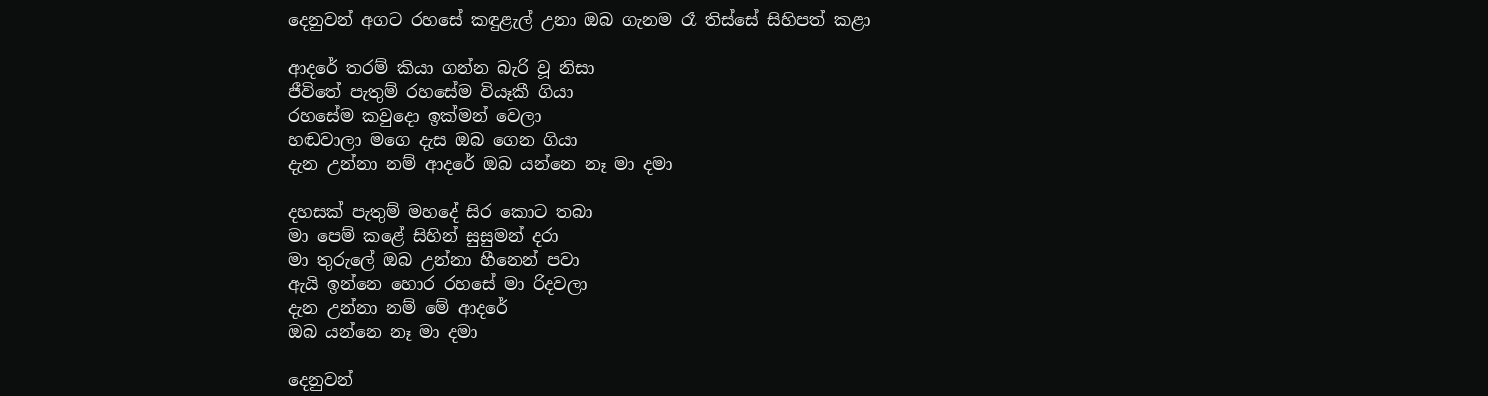දෙනුවන් අගට රහසේ කඳුළැල් උනා ඔබ ගැනම රෑ තිස්‌සේ සිහිපත් කළා

ආදරේ තරම් කියා ගන්න බැරි වූ නිසා
ජීවිතේ පැතුම් රහසේම වියෑකී ගියා
රහසේම කවුදො ඉක්‌මන් වෙලා
හඬවාලා මගෙ දැස ඔබ ගෙන ගියා
දැන උන්නා නම් ආදරේ ඔබ යන්නෙ නෑ මා දමා

දහසක්‌ පැතුම් මහදේ සිර කොට තබා
මා පෙම් කළේ සිහින් සුසුමන් දරා
මා තුරුලේ ඔබ උන්නා හීනෙන් පවා
ඇයි ඉන්නෙ හොර රහසේ මා රිදවලා
දැන උන්නා නම් මේ ආදරේ
ඔබ යන්නෙ නෑ මා දමා

දෙනුවන්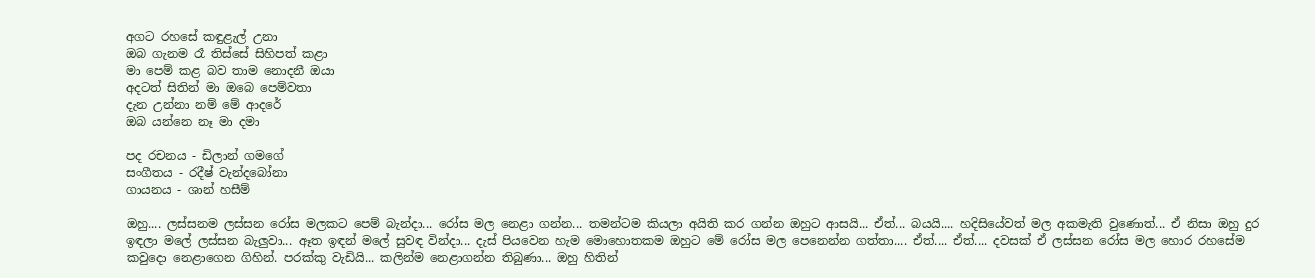අගට රහසේ කඳුළැල් උනා
ඔබ ගැනම රෑ තිස්‌සේ සිහිපත් කළා
මා පෙම් කළ බව තාම නොදනී ඔයා
අදටත් සිතින් මා ඔබෙ පෙම්වතා
දැන උන්නා නම් මේ ආදරේ
ඔබ යන්නෙ නෑ මා දමා

පද රචනය - ඩිලාන් ගමගේ
සංගීතය - රදීෂ් වැන්දබෝනා
ගායනය - ශාන් හසීම්

ඔහු.... ලස්‌සනම ලස්‌සන රෝස මලකට පෙම් බැන්දා... රෝස මල නෙළා ගන්න... තමන්ටම කියලා අයිති කර ගන්න ඔහුට ආසයි... ඒත්... බයයි.... හදිසියේවත් මල අකමැති වුණොත්... ඒ නිසා ඔහු දුර ඉඳලා මලේ ලස්‌සන බැලුවා... ඈත ඉඳන් මලේ සුවඳ වින්දා... දැස්‌ පියවෙන හැම මොහොතකම ඔහුට මේ රෝස මල පෙනෙන්න ගත්තා.... ඒත්.... ඒත්.... දවසක්‌ ඒ ලස්‌සන රෝස මල හොර රහසේම කවුදො නෙළාගෙන ගිහින්. පරක්‌කු වැඩියි... කලින්ම නෙළාගන්න තිබුණා... ඔහු හිතින්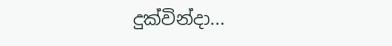දුක්‌වින්දා...